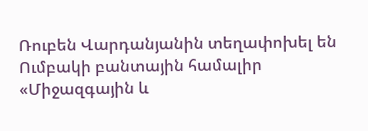Ռուբեն Վարդանյանին տեղափոխել են Ումբակի բանտային համալիր
«Միջազգային և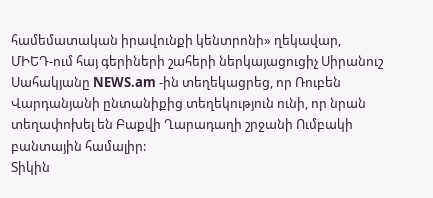համեմատական իրավունքի կենտրոնի» ղեկավար, ՄԻԵԴ-ում հայ գերիների շահերի ներկայացուցիչ Սիրանուշ Սահակյանը NEWS.am -ին տեղեկացրեց, որ Ռուբեն Վարդանյանի ընտանիքից տեղեկություն ունի, որ նրան տեղափոխել են Բաքվի Ղարադաղի շրջանի Ումբակի բանտային համալիր:
Տիկին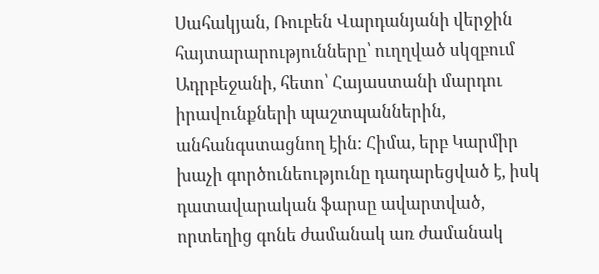Սահակյան, Ռուբեն Վարդանյանի վերջին հայտարարությունները՝ ուղղված սկզբում Ադրբեջանի, հետո՝ Հայաստանի մարդու իրավունքների պաշտպաններին, անհանգստացնող էին: Հիմա, երբ Կարմիր խաչի գործունեությունը դադարեցված է, իսկ դատավարական ֆարսը ավարտված, որտեղից գոնե ժամանակ առ ժամանակ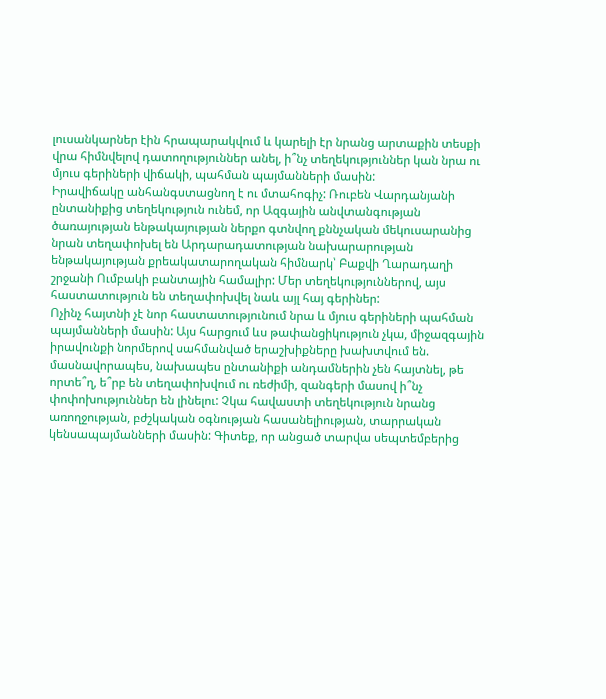լուսանկարներ էին հրապարակվում և կարելի էր նրանց արտաքին տեսքի վրա հիմնվելով դատողություններ անել, ի՞նչ տեղեկություններ կան նրա ու մյուս գերիների վիճակի, պահման պայմանների մասին:
Իրավիճակը անհանգստացնող է ու մտահոգիչ: Ռուբեն Վարդանյանի ընտանիքից տեղեկություն ունեմ, որ Ազգային անվտանգության ծառայության ենթակայության ներքո գտնվող քննչական մեկուսարանից նրան տեղափոխել են Արդարադատության նախարարության ենթակայության քրեակատարողական հիմնարկ՝ Բաքվի Ղարադաղի շրջանի Ումբակի բանտային համալիր: Մեր տեղեկություններով, այս հաստատություն են տեղափոխվել նաև այլ հայ գերիներ:
Ոչինչ հայտնի չէ նոր հաստատությունում նրա և մյուս գերիների պահման պայմանների մասին: Այս հարցում ևս թափանցիկություն չկա, միջազգային իրավունքի նորմերով սահմանված երաշխիքները խախտվում են. մասնավորապես, նախապես ընտանիքի անդամներին չեն հայտնել, թե որտե՞ղ, ե՞րբ են տեղափոխվում ու ռեժիմի, զանգերի մասով ի՞նչ փոփոխություններ են լինելու: Չկա հավաստի տեղեկություն նրանց առողջության, բժշկական օգնության հասանելիության, տարրական կենսապայմանների մասին: Գիտեք, որ անցած տարվա սեպտեմբերից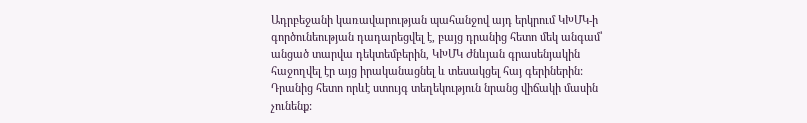Ադրբեջանի կառավարության պահանջով այդ երկրում ԿԽՄԿ-ի գործունեության դադարեցվել է, բայց դրանից հետո մեկ անգամ՝ անցած տարվա դեկտեմբերին, ԿԽՄԿ Ժնևյան գրասենյակին հաջողվել էր այց իրականացնել և տեսակցել հայ գերիներին: Դրանից հետո որևէ ստույգ տեղեկություն նրանց վիճակի մասին չունենք: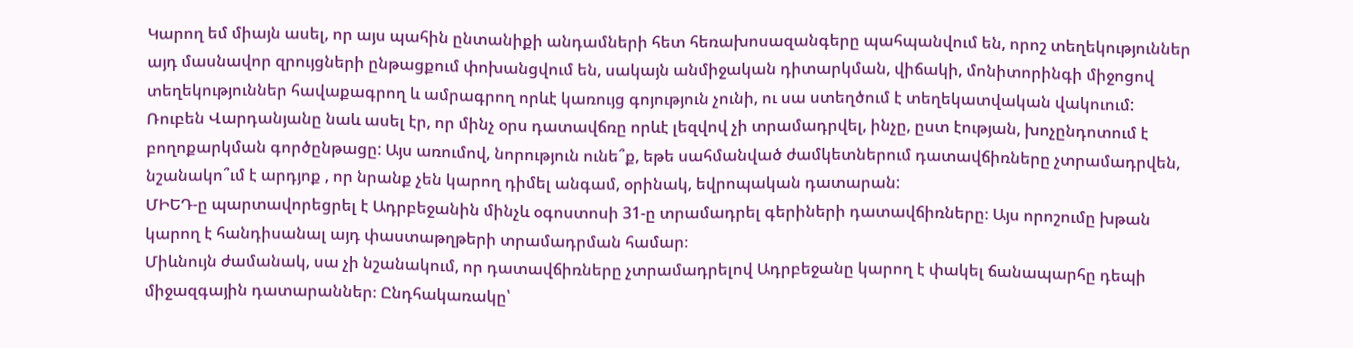Կարող եմ միայն ասել, որ այս պահին ընտանիքի անդամների հետ հեռախոսազանգերը պահպանվում են, որոշ տեղեկություններ այդ մասնավոր զրույցների ընթացքում փոխանցվում են, սակայն անմիջական դիտարկման, վիճակի, մոնիտորինգի միջոցով տեղեկություններ հավաքագրող և ամրագրող որևէ կառույց գոյություն չունի, ու սա ստեղծում է տեղեկատվական վակուում:
Ռուբեն Վարդանյանը նաև ասել էր, որ մինչ օրս դատավճռը որևէ լեզվով չի տրամադրվել, ինչը, ըստ էության, խոչընդոտում է բողոքարկման գործընթացը: Այս առումով, նորություն ունե՞ք, եթե սահմանված ժամկետներում դատավճիռները չտրամադրվեն, նշանակո՞ւմ է արդյոք , որ նրանք չեն կարող դիմել անգամ, օրինակ, եվրոպական դատարան:
ՄԻԵԴ-ը պարտավորեցրել է Ադրբեջանին մինչև օգոստոսի 31-ը տրամադրել գերիների դատավճիռները։ Այս որոշումը խթան կարող է հանդիսանալ այդ փաստաթղթերի տրամադրման համար։
Միևնույն ժամանակ, սա չի նշանակում, որ դատավճիռները չտրամադրելով Ադրբեջանը կարող է փակել ճանապարհը դեպի միջազգային դատարաններ։ Ընդհակառակը՝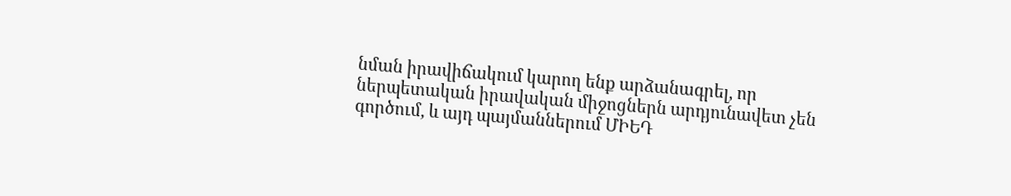նման իրավիճակում կարող ենք արձանագրել, որ ներպետական իրավական միջոցներն արդյունավետ չեն գործում, և այդ պայմաններում ՄԻԵԴ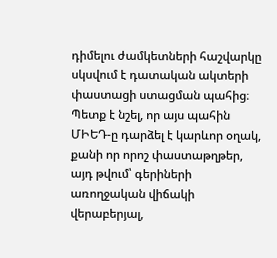դիմելու ժամկետների հաշվարկը սկսվում է դատական ակտերի փաստացի ստացման պահից։
Պետք է նշել, որ այս պահին ՄԻԵԴ-ը դարձել է կարևոր օղակ, քանի որ որոշ փաստաթղթեր, այդ թվում՝ գերիների առողջական վիճակի վերաբերյալ,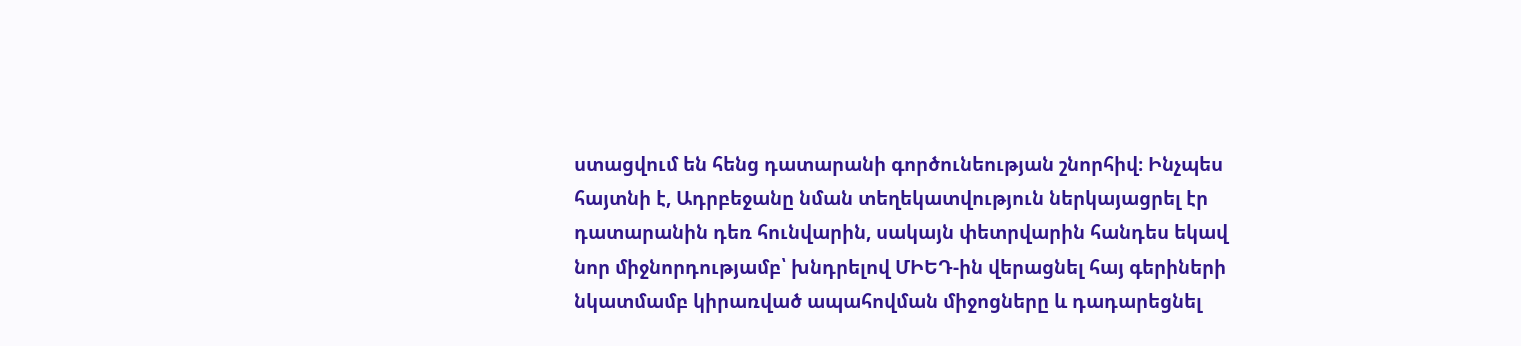ստացվում են հենց դատարանի գործունեության շնորհիվ։ Ինչպես հայտնի է, Ադրբեջանը նման տեղեկատվություն ներկայացրել էր դատարանին դեռ հունվարին, սակայն փետրվարին հանդես եկավ նոր միջնորդությամբ՝ խնդրելով ՄԻԵԴ-ին վերացնել հայ գերիների նկատմամբ կիրառված ապահովման միջոցները և դադարեցնել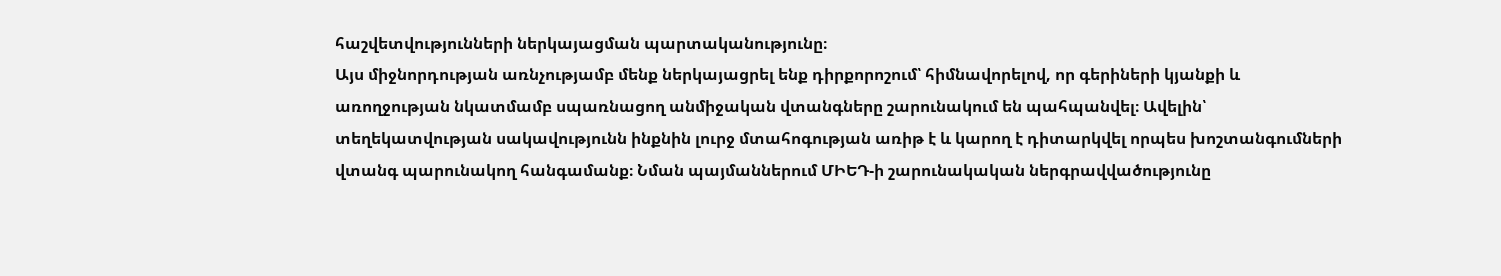հաշվետվությունների ներկայացման պարտականությունը։
Այս միջնորդության առնչությամբ մենք ներկայացրել ենք դիրքորոշում՝ հիմնավորելով, որ գերիների կյանքի և առողջության նկատմամբ սպառնացող անմիջական վտանգները շարունակում են պահպանվել։ Ավելին՝ տեղեկատվության սակավությունն ինքնին լուրջ մտահոգության առիթ է և կարող է դիտարկվել որպես խոշտանգումների վտանգ պարունակող հանգամանք։ Նման պայմաններում ՄԻԵԴ-ի շարունակական ներգրավվածությունը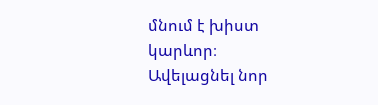մնում է խիստ կարևոր։
Ավելացնել նոր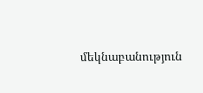մեկնաբանություն